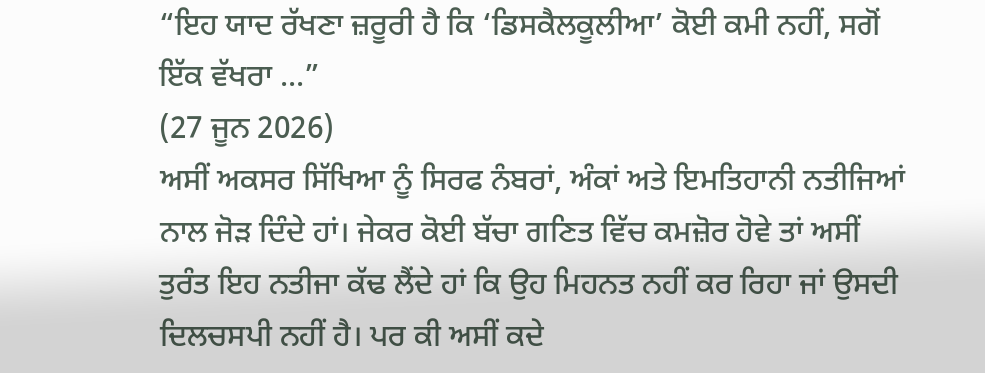“ਇਹ ਯਾਦ ਰੱਖਣਾ ਜ਼ਰੂਰੀ ਹੈ ਕਿ ‘ਡਿਸਕੈਲਕੂਲੀਆ’ ਕੋਈ ਕਮੀ ਨਹੀਂ, ਸਗੋਂ ਇੱਕ ਵੱਖਰਾ ...”
(27 ਜੂਨ 2026)
ਅਸੀਂ ਅਕਸਰ ਸਿੱਖਿਆ ਨੂੰ ਸਿਰਫ ਨੰਬਰਾਂ, ਅੰਕਾਂ ਅਤੇ ਇਮਤਿਹਾਨੀ ਨਤੀਜਿਆਂ ਨਾਲ ਜੋੜ ਦਿੰਦੇ ਹਾਂ। ਜੇਕਰ ਕੋਈ ਬੱਚਾ ਗਣਿਤ ਵਿੱਚ ਕਮਜ਼ੋਰ ਹੋਵੇ ਤਾਂ ਅਸੀਂ ਤੁਰੰਤ ਇਹ ਨਤੀਜਾ ਕੱਢ ਲੈਂਦੇ ਹਾਂ ਕਿ ਉਹ ਮਿਹਨਤ ਨਹੀਂ ਕਰ ਰਿਹਾ ਜਾਂ ਉਸਦੀ ਦਿਲਚਸਪੀ ਨਹੀਂ ਹੈ। ਪਰ ਕੀ ਅਸੀਂ ਕਦੇ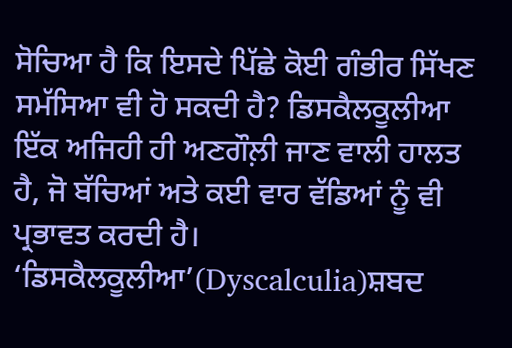ਸੋਚਿਆ ਹੈ ਕਿ ਇਸਦੇ ਪਿੱਛੇ ਕੋਈ ਗੰਭੀਰ ਸਿੱਖਣ ਸਮੱਸਿਆ ਵੀ ਹੋ ਸਕਦੀ ਹੈ? ਡਿਸਕੈਲਕੂਲੀਆ ਇੱਕ ਅਜਿਹੀ ਹੀ ਅਣਗੌਲ਼ੀ ਜਾਣ ਵਾਲੀ ਹਾਲਤ ਹੈ, ਜੋ ਬੱਚਿਆਂ ਅਤੇ ਕਈ ਵਾਰ ਵੱਡਿਆਂ ਨੂੰ ਵੀ ਪ੍ਰਭਾਵਤ ਕਰਦੀ ਹੈ।
‘ਡਿਸਕੈਲਕੂਲੀਆ’(Dyscalculia)ਸ਼ਬਦ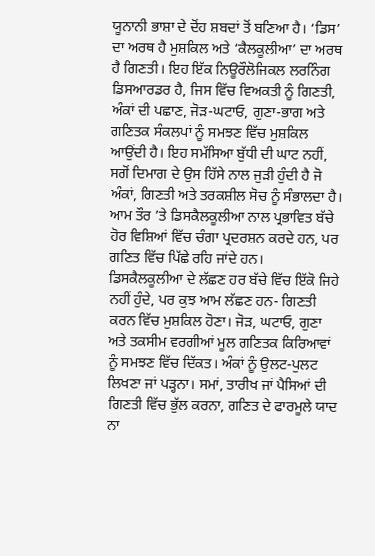ਯੂਨਾਨੀ ਭਾਸ਼ਾ ਦੇ ਦੋਂਹ ਸ਼ਬਦਾਂ ਤੋਂ ਬਣਿਆ ਹੈ। ‘ਡਿਸ’ ਦਾ ਅਰਥ ਹੈ ਮੁਸ਼ਕਿਲ ਅਤੇ ‘ਕੈਲਕੂਲੀਆ’ ਦਾ ਅਰਥ ਹੈ ਗਿਣਤੀ। ਇਹ ਇੱਕ ਨਿਊਰੌਲੋਜਿਕਲ ਲਰਨਿੰਗ ਡਿਸਆਰਡਰ ਹੈ, ਜਿਸ ਵਿੱਚ ਵਿਅਕਤੀ ਨੂੰ ਗਿਣਤੀ, ਅੰਕਾਂ ਦੀ ਪਛਾਣ, ਜੋੜ-ਘਟਾਓ, ਗੁਣਾ-ਭਾਗ ਅਤੇ ਗਣਿਤਕ ਸੰਕਲਪਾਂ ਨੂੰ ਸਮਝਣ ਵਿੱਚ ਮੁਸ਼ਕਿਲ ਆਉਂਦੀ ਹੈ। ਇਹ ਸਮੱਸਿਆ ਬੁੱਧੀ ਦੀ ਘਾਟ ਨਹੀਂ, ਸਗੋਂ ਦਿਮਾਗ ਦੇ ਉਸ ਹਿੱਸੇ ਨਾਲ ਜੁੜੀ ਹੁੰਦੀ ਹੈ ਜੋ ਅੰਕਾਂ, ਗਿਣਤੀ ਅਤੇ ਤਰਕਸ਼ੀਲ ਸੋਚ ਨੂੰ ਸੰਭਾਲਦਾ ਹੈ। ਆਮ ਤੌਰ ’ਤੇ ਡਿਸਕੈਲਕੂਲੀਆ ਨਾਲ ਪ੍ਰਭਾਵਿਤ ਬੱਚੇ ਹੋਰ ਵਿਸ਼ਿਆਂ ਵਿੱਚ ਚੰਗਾ ਪ੍ਰਦਰਸ਼ਨ ਕਰਦੇ ਹਨ, ਪਰ ਗਣਿਤ ਵਿੱਚ ਪਿੱਛੇ ਰਹਿ ਜਾਂਦੇ ਹਨ।
ਡਿਸਕੈਲਕੂਲੀਆ ਦੇ ਲੱਛਣ ਹਰ ਬੱਚੇ ਵਿੱਚ ਇੱਕੋ ਜਿਹੇ ਨਹੀਂ ਹੁੰਦੇ, ਪਰ ਕੁਝ ਆਮ ਲੱਛਣ ਹਨ- ਗਿਣਤੀ ਕਰਨ ਵਿੱਚ ਮੁਸ਼ਕਿਲ ਹੋਣਾ। ਜੋੜ, ਘਟਾਓ, ਗੁਣਾ ਅਤੇ ਤਕਸੀਮ ਵਰਗੀਆਂ ਮੂਲ ਗਣਿਤਕ ਕਿਰਿਆਵਾਂ ਨੂੰ ਸਮਝਣ ਵਿੱਚ ਦਿੱਕਤ। ਅੰਕਾਂ ਨੂੰ ਉਲਟ-ਪੁਲਟ ਲਿਖਣਾ ਜਾਂ ਪੜ੍ਹਨਾ। ਸਮਾਂ, ਤਾਰੀਖ ਜਾਂ ਪੈਸਿਆਂ ਦੀ ਗਿਣਤੀ ਵਿੱਚ ਭੁੱਲ ਕਰਨਾ, ਗਣਿਤ ਦੇ ਫਾਰਮੂਲੇ ਯਾਦ ਨਾ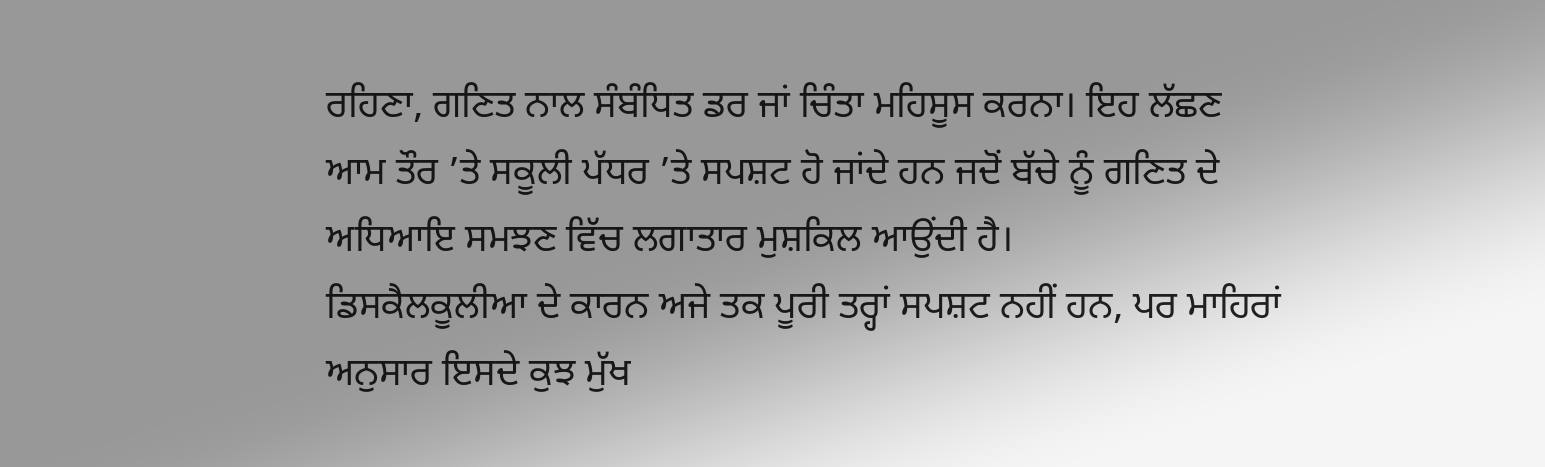ਰਹਿਣਾ, ਗਣਿਤ ਨਾਲ ਸੰਬੰਧਿਤ ਡਰ ਜਾਂ ਚਿੰਤਾ ਮਹਿਸੂਸ ਕਰਨਾ। ਇਹ ਲੱਛਣ ਆਮ ਤੌਰ ’ਤੇ ਸਕੂਲੀ ਪੱਧਰ ’ਤੇ ਸਪਸ਼ਟ ਹੋ ਜਾਂਦੇ ਹਨ ਜਦੋਂ ਬੱਚੇ ਨੂੰ ਗਣਿਤ ਦੇ ਅਧਿਆਇ ਸਮਝਣ ਵਿੱਚ ਲਗਾਤਾਰ ਮੁਸ਼ਕਿਲ ਆਉਂਦੀ ਹੈ।
ਡਿਸਕੈਲਕੂਲੀਆ ਦੇ ਕਾਰਨ ਅਜੇ ਤਕ ਪੂਰੀ ਤਰ੍ਹਾਂ ਸਪਸ਼ਟ ਨਹੀਂ ਹਨ, ਪਰ ਮਾਹਿਰਾਂ ਅਨੁਸਾਰ ਇਸਦੇ ਕੁਝ ਮੁੱਖ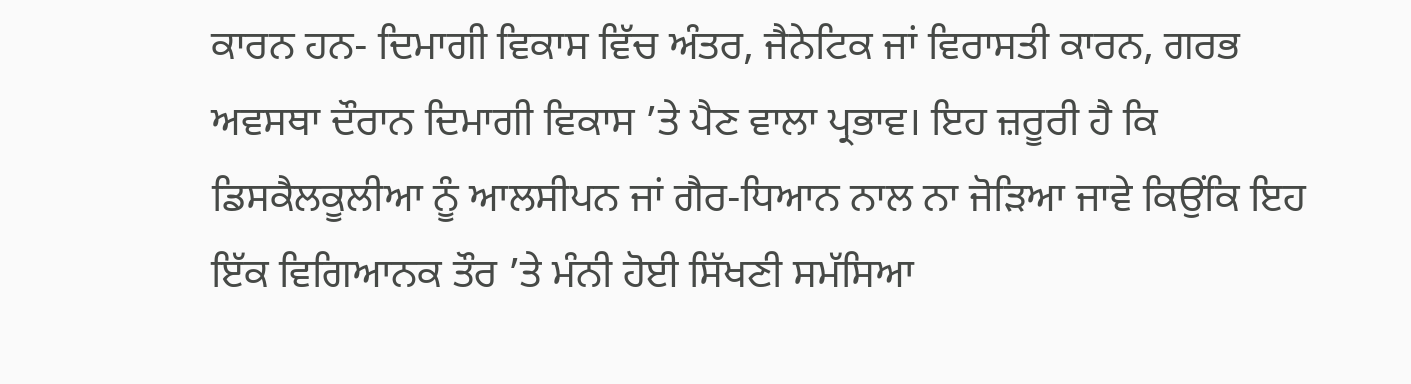ਕਾਰਨ ਹਨ- ਦਿਮਾਗੀ ਵਿਕਾਸ ਵਿੱਚ ਅੰਤਰ, ਜੈਨੇਟਿਕ ਜਾਂ ਵਿਰਾਸਤੀ ਕਾਰਨ, ਗਰਭ ਅਵਸਥਾ ਦੌਰਾਨ ਦਿਮਾਗੀ ਵਿਕਾਸ ’ਤੇ ਪੈਣ ਵਾਲਾ ਪ੍ਰਭਾਵ। ਇਹ ਜ਼ਰੂਰੀ ਹੈ ਕਿ ਡਿਸਕੈਲਕੂਲੀਆ ਨੂੰ ਆਲਸੀਪਨ ਜਾਂ ਗੈਰ-ਧਿਆਨ ਨਾਲ ਨਾ ਜੋੜਿਆ ਜਾਵੇ ਕਿਉਂਕਿ ਇਹ ਇੱਕ ਵਿਗਿਆਨਕ ਤੌਰ ’ਤੇ ਮੰਨੀ ਹੋਈ ਸਿੱਖਣੀ ਸਮੱਸਿਆ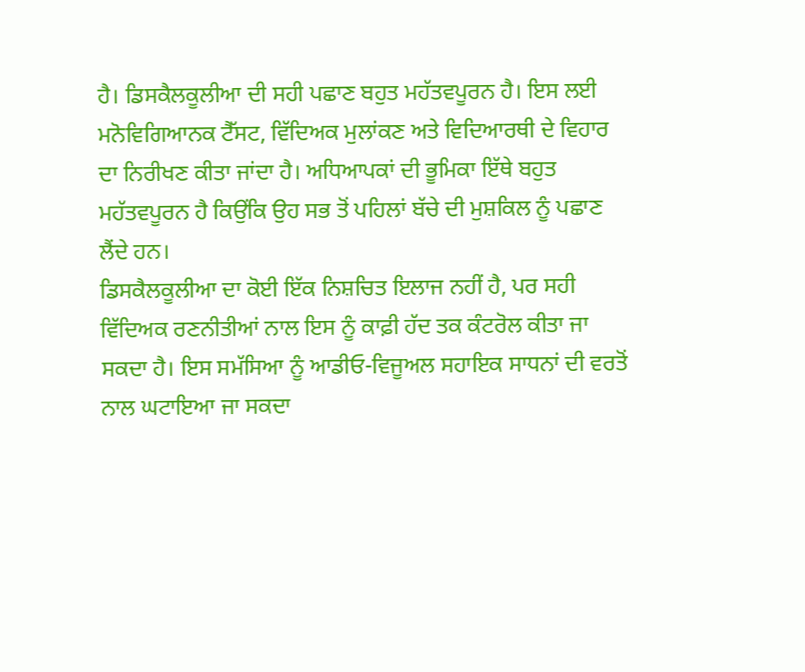ਹੈ। ਡਿਸਕੈਲਕੂਲੀਆ ਦੀ ਸਹੀ ਪਛਾਣ ਬਹੁਤ ਮਹੱਤਵਪੂਰਨ ਹੈ। ਇਸ ਲਈ ਮਨੋਵਿਗਿਆਨਕ ਟੈੱਸਟ, ਵਿੱਦਿਅਕ ਮੁਲਾਂਕਣ ਅਤੇ ਵਿਦਿਆਰਥੀ ਦੇ ਵਿਹਾਰ ਦਾ ਨਿਰੀਖਣ ਕੀਤਾ ਜਾਂਦਾ ਹੈ। ਅਧਿਆਪਕਾਂ ਦੀ ਭੂਮਿਕਾ ਇੱਥੇ ਬਹੁਤ ਮਹੱਤਵਪੂਰਨ ਹੈ ਕਿਉਂਕਿ ਉਹ ਸਭ ਤੋਂ ਪਹਿਲਾਂ ਬੱਚੇ ਦੀ ਮੁਸ਼ਕਿਲ ਨੂੰ ਪਛਾਣ ਲੈਂਦੇ ਹਨ।
ਡਿਸਕੈਲਕੂਲੀਆ ਦਾ ਕੋਈ ਇੱਕ ਨਿਸ਼ਚਿਤ ਇਲਾਜ ਨਹੀਂ ਹੈ, ਪਰ ਸਹੀ ਵਿੱਦਿਅਕ ਰਣਨੀਤੀਆਂ ਨਾਲ ਇਸ ਨੂੰ ਕਾਫ਼ੀ ਹੱਦ ਤਕ ਕੰਟਰੋਲ ਕੀਤਾ ਜਾ ਸਕਦਾ ਹੈ। ਇਸ ਸਮੱਸਿਆ ਨੂੰ ਆਡੀਓ-ਵਿਜੂਅਲ ਸਹਾਇਕ ਸਾਧਨਾਂ ਦੀ ਵਰਤੋਂ ਨਾਲ ਘਟਾਇਆ ਜਾ ਸਕਦਾ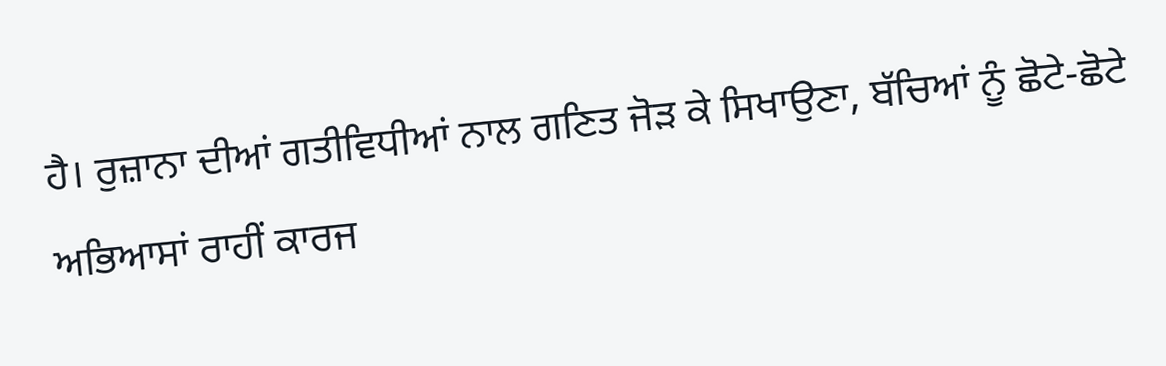ਹੈ। ਰੁਜ਼ਾਨਾ ਦੀਆਂ ਗਤੀਵਿਧੀਆਂ ਨਾਲ ਗਣਿਤ ਜੋੜ ਕੇ ਸਿਖਾਉਣਾ, ਬੱਚਿਆਂ ਨੂੰ ਛੋਟੇ-ਛੋਟੇ ਅਭਿਆਸਾਂ ਰਾਹੀਂ ਕਾਰਜ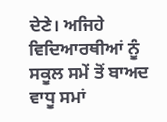ਦੇਣੇ। ਅਜਿਹੇ ਵਿਦਿਆਰਥੀਆਂ ਨੂੰ ਸਕੂਲ ਸਮੇਂ ਤੋਂ ਬਾਅਦ ਵਾਧੂ ਸਮਾਂ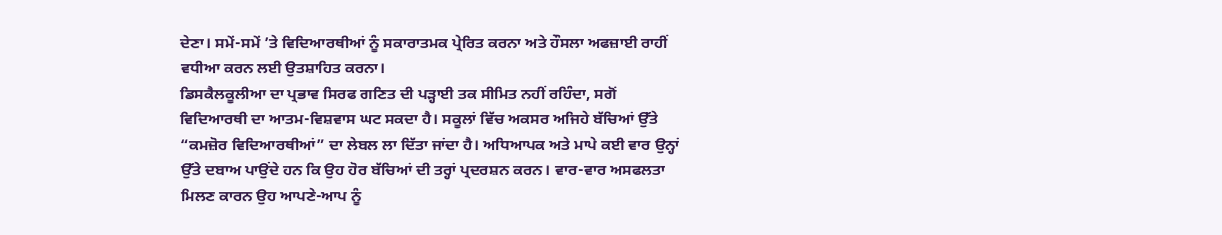ਦੇਣਾ। ਸਮੇਂ-ਸਮੇਂ ’ਤੇ ਵਿਦਿਆਰਥੀਆਂ ਨੂੰ ਸਕਾਰਾਤਮਕ ਪ੍ਰੇਰਿਤ ਕਰਨਾ ਅਤੇ ਹੌਸਲਾ ਅਫਜ਼ਾਈ ਰਾਹੀਂ ਵਧੀਆ ਕਰਨ ਲਈ ਉਤਸ਼ਾਹਿਤ ਕਰਨਾ।
ਡਿਸਕੈਲਕੂਲੀਆ ਦਾ ਪ੍ਰਭਾਵ ਸਿਰਫ ਗਣਿਤ ਦੀ ਪੜ੍ਹਾਈ ਤਕ ਸੀਮਿਤ ਨਹੀਂ ਰਹਿੰਦਾ, ਸਗੋਂ ਵਿਦਿਆਰਥੀ ਦਾ ਆਤਮ-ਵਿਸ਼ਵਾਸ ਘਟ ਸਕਦਾ ਹੈ। ਸਕੂਲਾਂ ਵਿੱਚ ਅਕਸਰ ਅਜਿਹੇ ਬੱਚਿਆਂ ਉੱਤੇ “ਕਮਜ਼ੋਰ ਵਿਦਿਆਰਥੀਆਂ” ਦਾ ਲੇਬਲ ਲਾ ਦਿੱਤਾ ਜਾਂਦਾ ਹੈ। ਅਧਿਆਪਕ ਅਤੇ ਮਾਪੇ ਕਈ ਵਾਰ ਉਨ੍ਹਾਂ ਉੱਤੇ ਦਬਾਅ ਪਾਉਂਦੇ ਹਨ ਕਿ ਉਹ ਹੋਰ ਬੱਚਿਆਂ ਦੀ ਤਰ੍ਹਾਂ ਪ੍ਰਦਰਸ਼ਨ ਕਰਨ। ਵਾਰ-ਵਾਰ ਅਸਫਲਤਾ ਮਿਲਣ ਕਾਰਨ ਉਹ ਆਪਣੇ-ਆਪ ਨੂੰ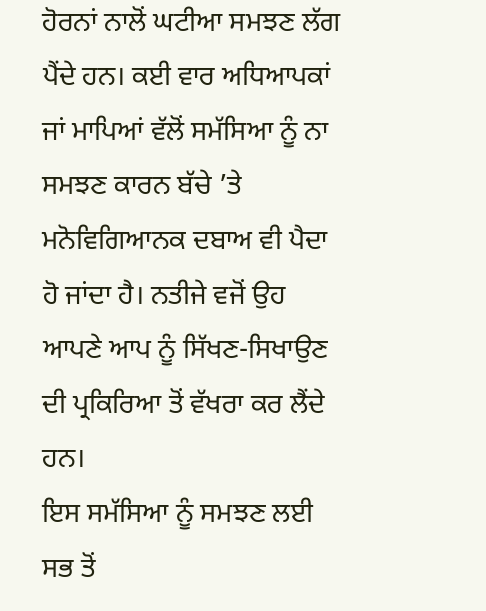ਹੋਰਨਾਂ ਨਾਲੋਂ ਘਟੀਆ ਸਮਝਣ ਲੱਗ ਪੈਂਦੇ ਹਨ। ਕਈ ਵਾਰ ਅਧਿਆਪਕਾਂ ਜਾਂ ਮਾਪਿਆਂ ਵੱਲੋਂ ਸਮੱਸਿਆ ਨੂੰ ਨਾ ਸਮਝਣ ਕਾਰਨ ਬੱਚੇ ’ਤੇ ਮਨੋਵਿਗਿਆਨਕ ਦਬਾਅ ਵੀ ਪੈਦਾ ਹੋ ਜਾਂਦਾ ਹੈ। ਨਤੀਜੇ ਵਜੋਂ ਉਹ ਆਪਣੇ ਆਪ ਨੂੰ ਸਿੱਖਣ-ਸਿਖਾਉਣ ਦੀ ਪ੍ਰਕਿਰਿਆ ਤੋਂ ਵੱਖਰਾ ਕਰ ਲੈਂਦੇ ਹਨ।
ਇਸ ਸਮੱਸਿਆ ਨੂੰ ਸਮਝਣ ਲਈ ਸਭ ਤੋਂ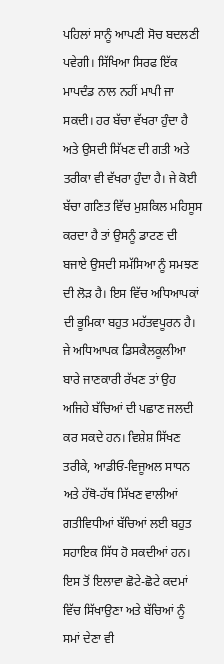ਪਹਿਲਾਂ ਸਾਨੂੰ ਆਪਣੀ ਸੋਚ ਬਦਲਣੀ ਪਵੇਗੀ। ਸਿੱਖਿਆ ਸਿਰਫ ਇੱਕ ਮਾਪਦੰਡ ਨਾਲ ਨਹੀਂ ਮਾਪੀ ਜਾ ਸਕਦੀ। ਹਰ ਬੱਚਾ ਵੱਖਰਾ ਹੁੰਦਾ ਹੈ ਅਤੇ ਉਸਦੀ ਸਿੱਖਣ ਦੀ ਗਤੀ ਅਤੇ ਤਰੀਕਾ ਵੀ ਵੱਖਰਾ ਹੁੰਦਾ ਹੈ। ਜੇ ਕੋਈ ਬੱਚਾ ਗਣਿਤ ਵਿੱਚ ਮੁਸ਼ਕਿਲ ਮਹਿਸੂਸ ਕਰਦਾ ਹੈ ਤਾਂ ਉਸਨੂੰ ਡਾਟਣ ਦੀ ਬਜਾਏ ਉਸਦੀ ਸਮੱਸਿਆ ਨੂੰ ਸਮਝਣ ਦੀ ਲੋੜ ਹੈ। ਇਸ ਵਿੱਚ ਅਧਿਆਪਕਾਂ ਦੀ ਭੂਮਿਕਾ ਬਹੁਤ ਮਹੱਤਵਪੂਰਨ ਹੈ। ਜੇ ਅਧਿਆਪਕ ਡਿਸਕੈਲਕੂਲੀਆ ਬਾਰੇ ਜਾਣਕਾਰੀ ਰੱਖਣ ਤਾਂ ਉਹ ਅਜਿਹੇ ਬੱਚਿਆਂ ਦੀ ਪਛਾਣ ਜਲਦੀ ਕਰ ਸਕਦੇ ਹਨ। ਵਿਸ਼ੇਸ਼ ਸਿੱਖਣ ਤਰੀਕੇ, ਆਡੀਓ-ਵਿਜੂਅਲ ਸਾਧਨ ਅਤੇ ਹੱਥੋ-ਹੱਥ ਸਿੱਖਣ ਵਾਲੀਆਂ ਗਤੀਵਿਧੀਆਂ ਬੱਚਿਆਂ ਲਈ ਬਹੁਤ ਸਹਾਇਕ ਸਿੱਧ ਹੋ ਸਕਦੀਆਂ ਹਨ। ਇਸ ਤੋਂ ਇਲਾਵਾ ਛੋਟੇ-ਛੋਟੇ ਕਦਮਾਂ ਵਿੱਚ ਸਿੱਖਾਉਣਾ ਅਤੇ ਬੱਚਿਆਂ ਨੂੰ ਸਮਾਂ ਦੇਣਾ ਵੀ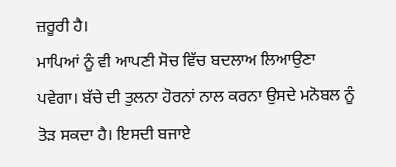ਜ਼ਰੂਰੀ ਹੈ।
ਮਾਪਿਆਂ ਨੂੰ ਵੀ ਆਪਣੀ ਸੋਚ ਵਿੱਚ ਬਦਲਾਅ ਲਿਆਉਣਾ ਪਵੇਗਾ। ਬੱਚੇ ਦੀ ਤੁਲਨਾ ਹੋਰਨਾਂ ਨਾਲ ਕਰਨਾ ਉਸਦੇ ਮਨੋਬਲ ਨੂੰ ਤੋੜ ਸਕਦਾ ਹੈ। ਇਸਦੀ ਬਜਾਏ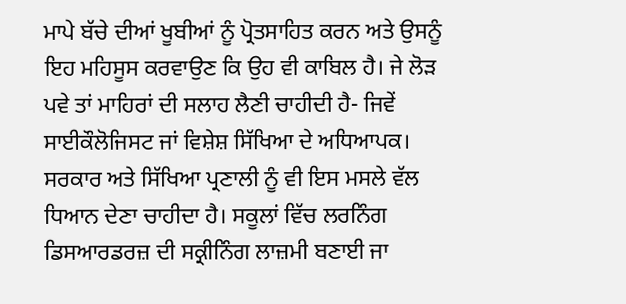ਮਾਪੇ ਬੱਚੇ ਦੀਆਂ ਖੂਬੀਆਂ ਨੂੰ ਪ੍ਰੋਤਸਾਹਿਤ ਕਰਨ ਅਤੇ ਉਸਨੂੰ ਇਹ ਮਹਿਸੂਸ ਕਰਵਾਉਣ ਕਿ ਉਹ ਵੀ ਕਾਬਿਲ ਹੈ। ਜੇ ਲੋੜ ਪਵੇ ਤਾਂ ਮਾਹਿਰਾਂ ਦੀ ਸਲਾਹ ਲੈਣੀ ਚਾਹੀਦੀ ਹੈ- ਜਿਵੇਂ ਸਾਈਕੌਲੋਜਿਸਟ ਜਾਂ ਵਿਸ਼ੇਸ਼ ਸਿੱਖਿਆ ਦੇ ਅਧਿਆਪਕ।
ਸਰਕਾਰ ਅਤੇ ਸਿੱਖਿਆ ਪ੍ਰਣਾਲੀ ਨੂੰ ਵੀ ਇਸ ਮਸਲੇ ਵੱਲ ਧਿਆਨ ਦੇਣਾ ਚਾਹੀਦਾ ਹੈ। ਸਕੂਲਾਂ ਵਿੱਚ ਲਰਨਿੰਗ ਡਿਸਆਰਡਰਜ਼ ਦੀ ਸਕ੍ਰੀਨਿੰਗ ਲਾਜ਼ਮੀ ਬਣਾਈ ਜਾ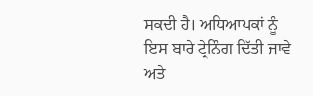ਸਕਦੀ ਹੈ। ਅਧਿਆਪਕਾਂ ਨੂੰ ਇਸ ਬਾਰੇ ਟ੍ਰੇਨਿੰਗ ਦਿੱਤੀ ਜਾਵੇ ਅਤੇ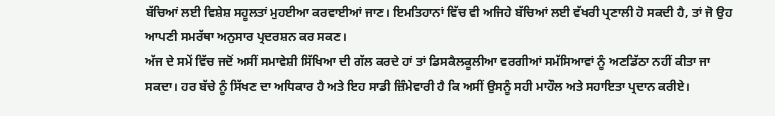ਬੱਚਿਆਂ ਲਈ ਵਿਸ਼ੇਸ਼ ਸਹੂਲਤਾਂ ਮੁਹਈਆ ਕਰਵਾਈਆਂ ਜਾਣ। ਇਮਤਿਹਾਨਾਂ ਵਿੱਚ ਵੀ ਅਜਿਹੇ ਬੱਚਿਆਂ ਲਈ ਵੱਖਰੀ ਪ੍ਰਣਾਲੀ ਹੋ ਸਕਦੀ ਹੈ, ਤਾਂ ਜੋ ਉਹ ਆਪਣੀ ਸਮਰੱਥਾ ਅਨੁਸਾਰ ਪ੍ਰਦਰਸ਼ਨ ਕਰ ਸਕਣ।
ਅੱਜ ਦੇ ਸਮੇਂ ਵਿੱਚ ਜਦੋਂ ਅਸੀਂ ਸਮਾਵੇਸ਼ੀ ਸਿੱਖਿਆ ਦੀ ਗੱਲ ਕਰਦੇ ਹਾਂ ਤਾਂ ਡਿਸਕੈਲਕੂਲੀਆ ਵਰਗੀਆਂ ਸਮੱਸਿਆਵਾਂ ਨੂੰ ਅਣਡਿੱਠਾ ਨਹੀਂ ਕੀਤਾ ਜਾ ਸਕਦਾ। ਹਰ ਬੱਚੇ ਨੂੰ ਸਿੱਖਣ ਦਾ ਅਧਿਕਾਰ ਹੈ ਅਤੇ ਇਹ ਸਾਡੀ ਜ਼ਿੰਮੇਵਾਰੀ ਹੈ ਕਿ ਅਸੀਂ ਉਸਨੂੰ ਸਹੀ ਮਾਹੌਲ ਅਤੇ ਸਹਾਇਤਾ ਪ੍ਰਦਾਨ ਕਰੀਏ।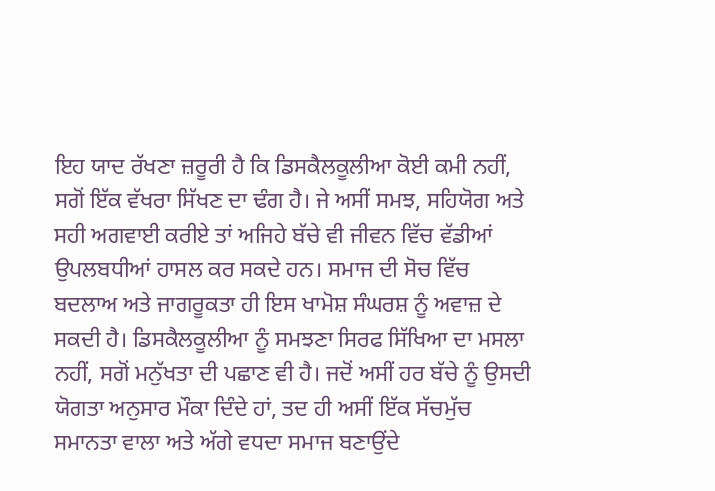ਇਹ ਯਾਦ ਰੱਖਣਾ ਜ਼ਰੂਰੀ ਹੈ ਕਿ ਡਿਸਕੈਲਕੂਲੀਆ ਕੋਈ ਕਮੀ ਨਹੀਂ, ਸਗੋਂ ਇੱਕ ਵੱਖਰਾ ਸਿੱਖਣ ਦਾ ਢੰਗ ਹੈ। ਜੇ ਅਸੀਂ ਸਮਝ, ਸਹਿਯੋਗ ਅਤੇ ਸਹੀ ਅਗਵਾਈ ਕਰੀਏ ਤਾਂ ਅਜਿਹੇ ਬੱਚੇ ਵੀ ਜੀਵਨ ਵਿੱਚ ਵੱਡੀਆਂ ਉਪਲਬਧੀਆਂ ਹਾਸਲ ਕਰ ਸਕਦੇ ਹਨ। ਸਮਾਜ ਦੀ ਸੋਚ ਵਿੱਚ ਬਦਲਾਅ ਅਤੇ ਜਾਗਰੂਕਤਾ ਹੀ ਇਸ ਖਾਮੋਸ਼ ਸੰਘਰਸ਼ ਨੂੰ ਅਵਾਜ਼ ਦੇ ਸਕਦੀ ਹੈ। ਡਿਸਕੈਲਕੂਲੀਆ ਨੂੰ ਸਮਝਣਾ ਸਿਰਫ ਸਿੱਖਿਆ ਦਾ ਮਸਲਾ ਨਹੀਂ, ਸਗੋਂ ਮਨੁੱਖਤਾ ਦੀ ਪਛਾਣ ਵੀ ਹੈ। ਜਦੋਂ ਅਸੀਂ ਹਰ ਬੱਚੇ ਨੂੰ ਉਸਦੀ ਯੋਗਤਾ ਅਨੁਸਾਰ ਮੌਕਾ ਦਿੰਦੇ ਹਾਂ, ਤਦ ਹੀ ਅਸੀਂ ਇੱਕ ਸੱਚਮੁੱਚ ਸਮਾਨਤਾ ਵਾਲਾ ਅਤੇ ਅੱਗੇ ਵਧਦਾ ਸਮਾਜ ਬਣਾਉਂਦੇ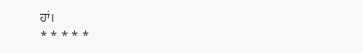ਹਾਂ।
* * * * *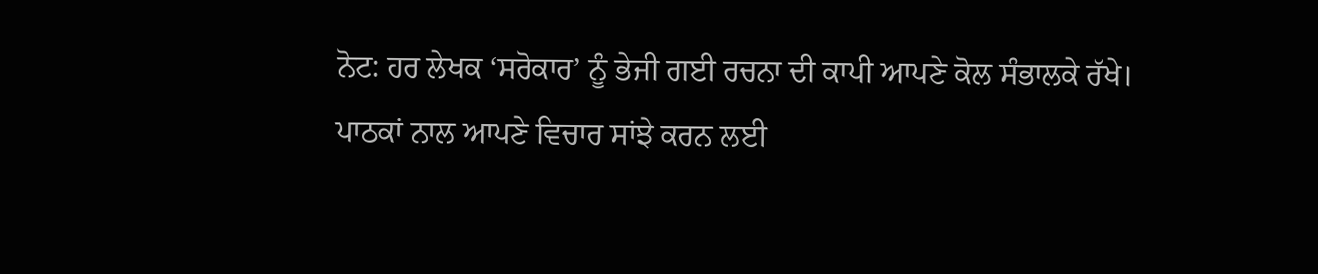ਨੋਟ: ਹਰ ਲੇਖਕ ‘ਸਰੋਕਾਰ’ ਨੂੰ ਭੇਜੀ ਗਈ ਰਚਨਾ ਦੀ ਕਾਪੀ ਆਪਣੇ ਕੋਲ ਸੰਭਾਲਕੇ ਰੱਖੇ।
ਪਾਠਕਾਂ ਨਾਲ ਆਪਣੇ ਵਿਚਾਰ ਸਾਂਝੇ ਕਰਨ ਲਈ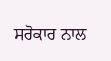ਸਰੋਕਾਰ ਨਾਲ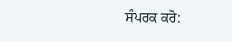ਸੰਪਰਕ ਕਰੋ: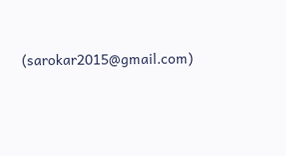(sarokar2015@gmail.com)